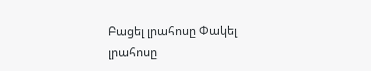Բացել լրահոսը Փակել լրահոսը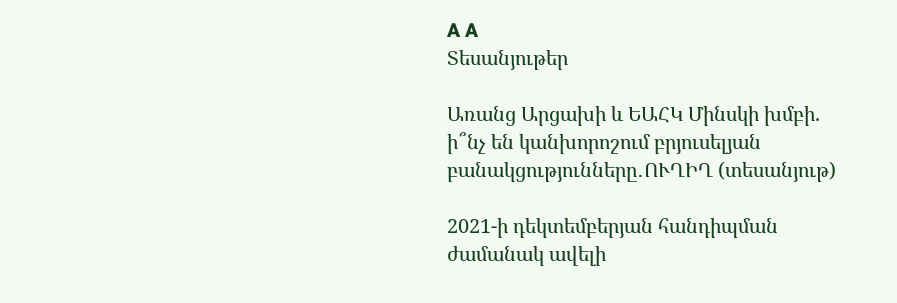A A
Տեսանյութեր

Առանց Արցախի և ԵԱՀԿ Մինսկի խմբի. ի՞նչ են կանխորոշում բրյուսելյան բանակցությունները․ՈՒՂԻՂ (տեսանյութ)

2021-ի դեկտեմբերյան հանդիպման ժամանակ ավելի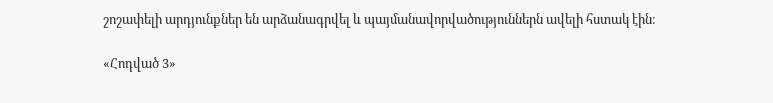շոշափելի արդյունքներ են արձանագրվել և պայմանավորվածություններն ավելի հստակ էին։

«Հոդված 3»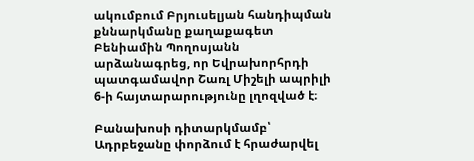ակումբում Բրյուսելյան հանդիպման քննարկմանը քաղաքագետ Բենիամին Պողոսյանն արձանագրեց, որ Եվրախորհրդի պատգամավոր Շառլ Միշելի ապրիլի 6-ի հայտարարությունը լղոզված է։

Բանախոսի դիտարկմամբ՝ Ադրբեջանը փորձում է հրաժարվել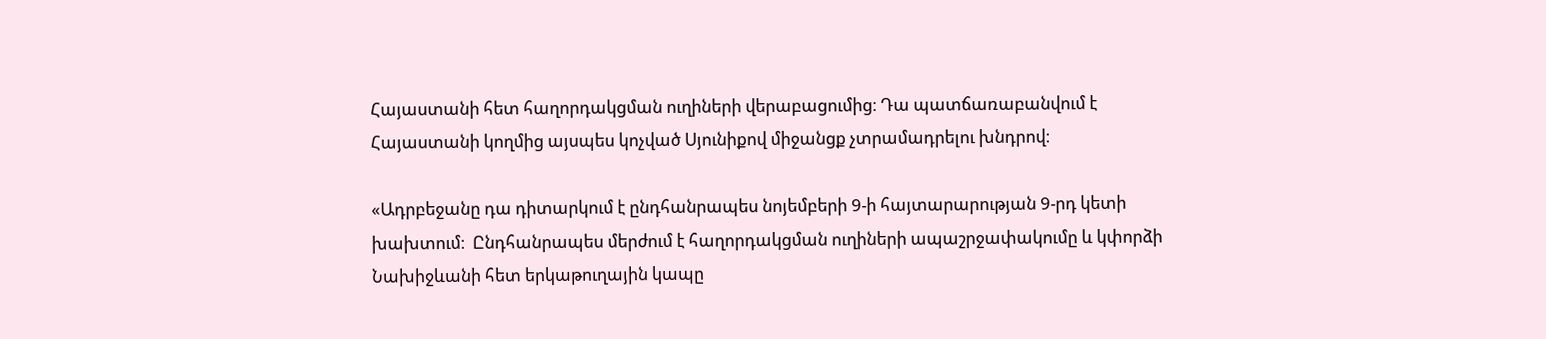Հայաստանի հետ հաղորդակցման ուղիների վերաբացումից։ Դա պատճառաբանվում է Հայաստանի կողմից այսպես կոչված Սյունիքով միջանցք չտրամադրելու խնդրով։

«Ադրբեջանը դա դիտարկում է ընդհանրապես նոյեմբերի 9-ի հայտարարության 9-րդ կետի խախտում։  Ընդհանրապես մերժում է հաղորդակցման ուղիների ապաշրջափակումը և կփորձի Նախիջևանի հետ երկաթուղային կապը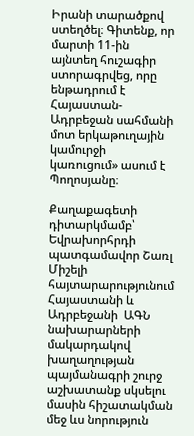Իրանի տարածքով ստեղծել։ Գիտենք, որ մարտի 11-ին այնտեղ հուշագիր ստորագրվեց, որը ենթադրում է Հայաստան-Ադրբեջան սահմանի մոտ երկաթուղային կամուրջի կառուցում» ասում է Պողոսյանը։

Քաղաքագետի դիտարկմամբ՝ Եվրախորհրդի պատգամավոր Շառլ Միշելի հայտարարությունում Հայաստանի և Ադրբեջանի  ԱԳՆ նախարարների  մակարդակով խաղաղության պայմանագրի շուրջ աշխատանք սկսելու մասին հիշատակման մեջ ևս նորություն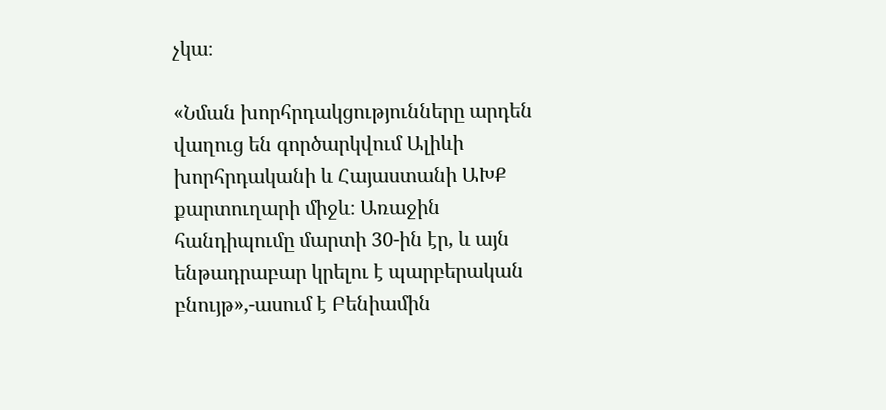չկա։

«Նման խորհրդակցությունները արդեն վաղուց են գործարկվում Ալիևի խորհրդականի և Հայաստանի ԱԽՔ քարտուղարի միջև։ Առաջին հանդիպումը մարտի 30-ին էր, և այն ենթադրաբար կրելու է պարբերական բնույթ»,-ասում է Բենիամին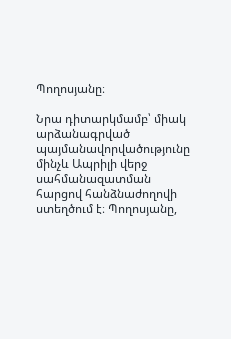Պողոսյանը։

Նրա դիտարկմամբ՝ միակ արձանագրված պայմանավորվածությունը մինչև Ապրիլի վերջ սահմանազատման հարցով հանձնաժողովի ստեղծում է։ Պողոսյանը,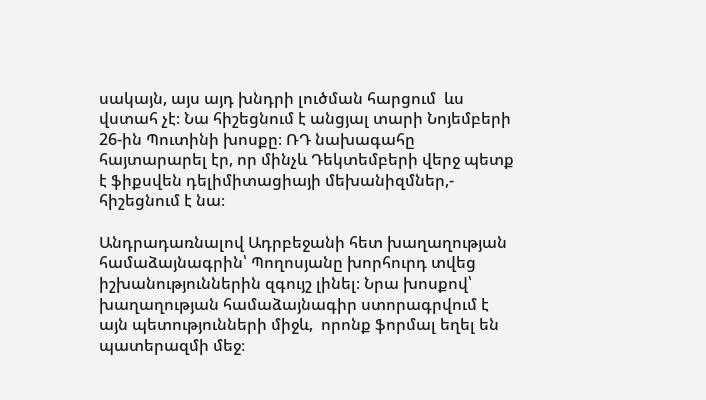սակայն, այս այդ խնդրի լուծման հարցում  ևս վստահ չէ։ Նա հիշեցնում է անցյալ տարի Նոյեմբերի 26-ին Պուտինի խոսքը։ ՌԴ նախագահը հայտարարել էր, որ մինչև Դեկտեմբերի վերջ պետք է ֆիքսվեն դելիմիտացիայի մեխանիզմներ,- հիշեցնում է նա։

Անդրադառնալով Ադրբեջանի հետ խաղաղության համաձայնագրին՝ Պողոսյանը խորհուրդ տվեց իշխանություններին զգույշ լինել։ Նրա խոսքով՝ խաղաղության համաձայնագիր ստորագրվում է այն պետությունների միջև,  որոնք ֆորմալ եղել են պատերազմի մեջ։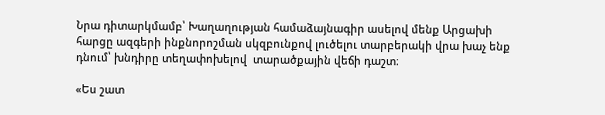Նրա դիտարկմամբ՝ Խաղաղության համաձայնագիր ասելով մենք Արցախի հարցը ազգերի ինքնորոշման սկզբունքով լուծելու տարբերակի վրա խաչ ենք դնում՝ խնդիրը տեղափոխելով  տարածքային վեճի դաշտ։

«Ես շատ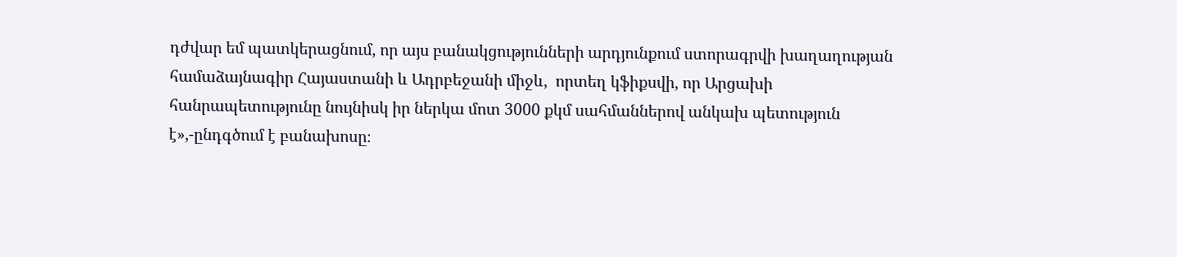դժվար եմ պատկերացնում, որ այս բանակցությունների արդյունքում ստորագրվի խաղաղության համաձայնագիր Հայաստանի և Ադրբեջանի միջև,  որտեղ կֆիքսվի, որ Արցախի հանրապետությունը նույնիսկ իր ներկա մոտ 3000 քկմ սահմաններով անկախ պետություն է»,-ընդգծում է բանախոսը։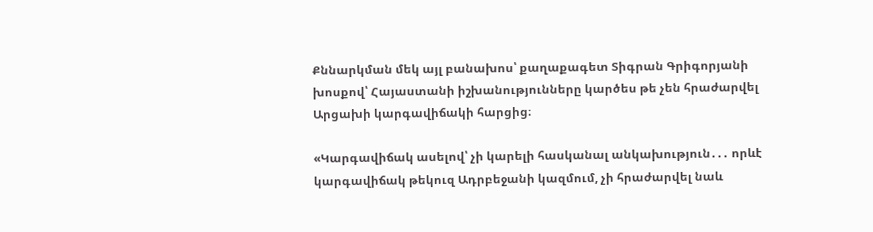Քննարկման մեկ այլ բանախոս՝ քաղաքագետ Տիգրան Գրիգորյանի խոսքով՝ Հայաստանի իշխանությունները կարծես թե չեն հրաժարվել Արցախի կարգավիճակի հարցից։

«Կարգավիճակ ասելով՝ չի կարելի հասկանալ անկախություն․․․ որևէ կարգավիճակ թեկուզ Ադրբեջանի կազմում, չի հրաժարվել նաև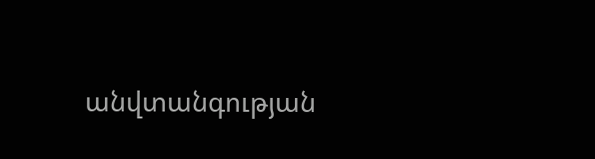անվտանգության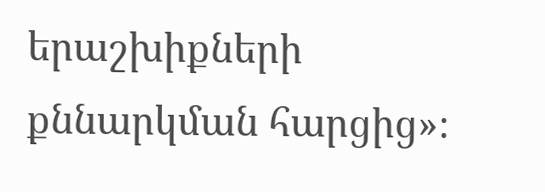երաշխիքների քննարկման հարցից»։